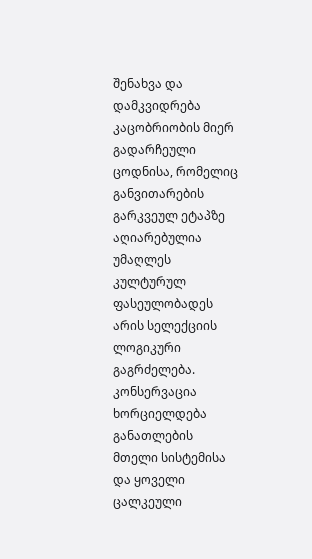შენახვა და დამკვიდრება კაცობრიობის მიერ გადარჩეული ცოდნისა, რომელიც განვითარების გარკვეულ ეტაპზე აღიარებულია უმაღლეს კულტურულ ფასეულობადეს არის სელექციის ლოგიკური გაგრძელება. კონსერვაცია ხორციელდება განათლების მთელი სისტემისა და ყოველი ცალკეული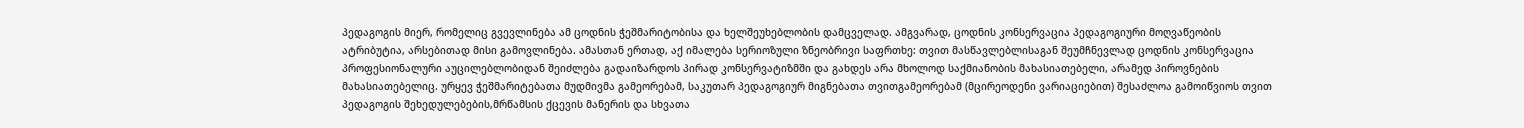პედაგოგის მიერ, რომელიც გვევლინება ამ ცოდნის ჭეშმარიტობისა და ხელშეუხებლობის დამცველად. ამგვარად, ცოდნის კონსერვაცია პედაგოგიური მოღვაწეობის ატრიბუტია, არსებითად მისი გამოვლინება. ამასთან ერთად, აქ იმალება სერიოზული ზნეობრივი საფრთხე: თვით მასწავლებლისაგან შეუმჩნევლად ცოდნის კონსერვაცია პროფესიონალური აუცილებლობიდან შეიძლება გადაიზარდოს პირად კონსერვატიზმში და გახდეს არა მხოლოდ საქმიანობის მახასიათებელი, არამედ პიროვნების მახასიათებელიც. ურყევ ჭეშმარიტებათა მუდმივმა გამეორებამ, საკუთარ პედაგოგიურ მიგნებათა თვითგამეორებამ (მცირეოდენი ვარიაციებით) შესაძლოა გამოიწვიოს თვით პედაგოგის შეხედულებების,მრწამსის ქცევის მანერის და სხვათა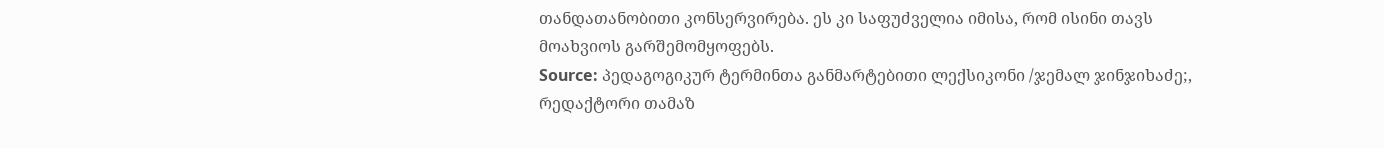თანდათანობითი კონსერვირება. ეს კი საფუძველია იმისა, რომ ისინი თავს მოახვიოს გარშემომყოფებს.
Source: პედაგოგიკურ ტერმინთა განმარტებითი ლექსიკონი /ჯემალ ჯინჯიხაძე;, რედაქტორი თამაზ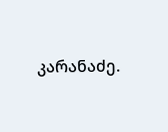კარანაძე.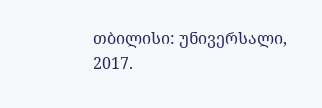თბილისი: უნივერსალი, 2017.